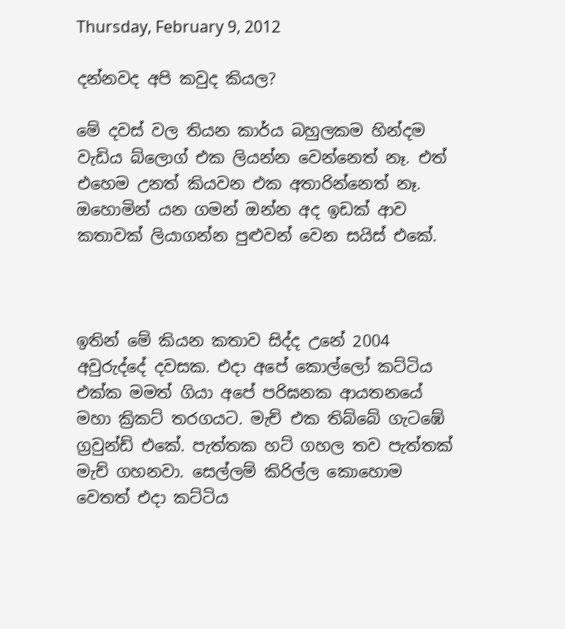Thursday, February 9, 2012

දන්නවද අපි කවුද කියල?

මේ දවස් වල තියන කාර්ය බහුලකම හින්දම වැඩිය බ්ලොග් එක ලියන්න වෙන්නෙත් නෑ. එත් එහෙම උනත් කියවන එක අතාරින්නෙත් නෑ. ඔහොමින් යන ගමන් ඔන්න අද ඉඩක් ආව කතාවක් ලියාගන්න පුළුවන් වෙන සයිස් එකේ.



ඉතින් මේ කියන කතාව සිද්ද උනේ 2004 අවුරුද්දේ දවසක. එදා අපේ කොල්ලෝ කට්ටිය එක්ක මමත් ගියා අපේ පරිඝනක ආයතනයේ මහා ක්‍රිකට් තරගයට. මැච් එක තිබ්බේ ගැටඹේ ග්‍රවුන්ඩ් එකේ. පැත්තක හට් ගහල තව පැත්තක් මැච් ගහනවා. සෙල්ලම් කිරිල්ල කොහොම වෙතත් එදා කට්ටිය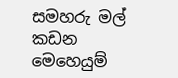සමහරු මල් කඩන මෙහෙයුම්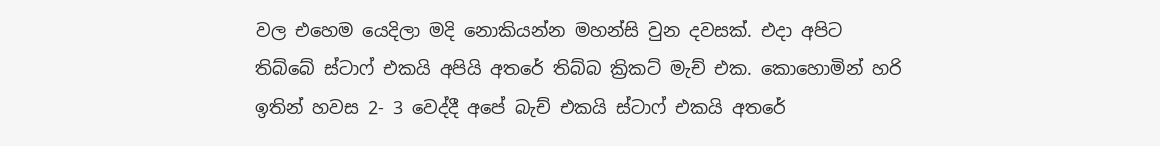වල එහෙම යෙදිලා මදි නොකියන්න මහන්සි වුන දවසක්. එදා අපිට තිබ්බේ ස්ටාෆ් එකයි අපියි අතරේ තිබ්බ ක්‍රිකට් මැච් එක. කොහොමින් හරි ඉතින් හවස 2- 3 වෙද්දී අපේ බැච් එකයි ස්ටාෆ් එකයි අතරේ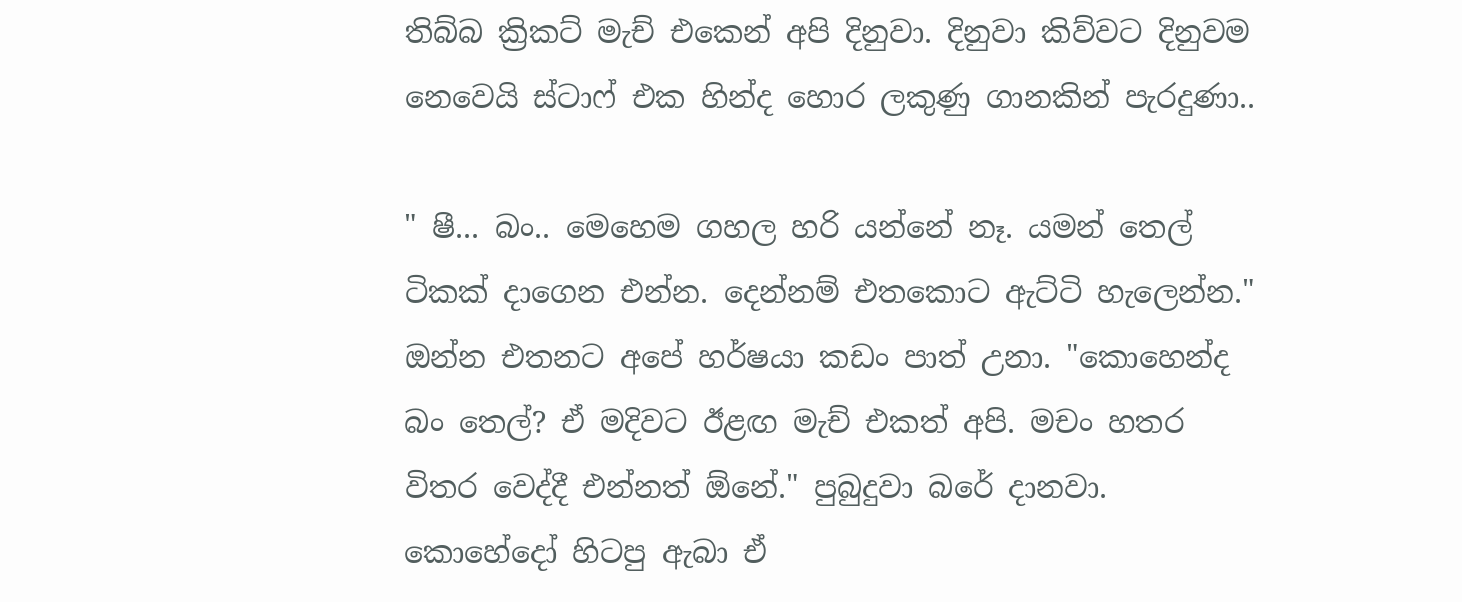තිබ්බ ක්‍රිකට් මැච් එකෙන් අපි දිනුවා. දිනුවා කිව්වට දිනුවම නෙවෙයි ස්ටාෆ් එක හින්ද හොර ලකුණු ගානකින් පැරදුණා..

" ෂී... බං.. මෙහෙම ගහල හරි යන්නේ නෑ. යමන් තෙල් ටිකක් දාගෙන එන්න. දෙන්නම් එතකොට ඇට්ටි හැලෙන්න." ඔන්න එතනට අපේ හර්ෂයා කඩං පාත් උනා. "කොහෙන්ද බං තෙල්? ඒ මදිවට ඊළඟ මැච් එකත් අපි. මචං හතර විතර වෙද්දී එන්නත් ඕනේ." පුබුදුවා බරේ දානවා.  කොහේදෝ හිටපු ඇබා ඒ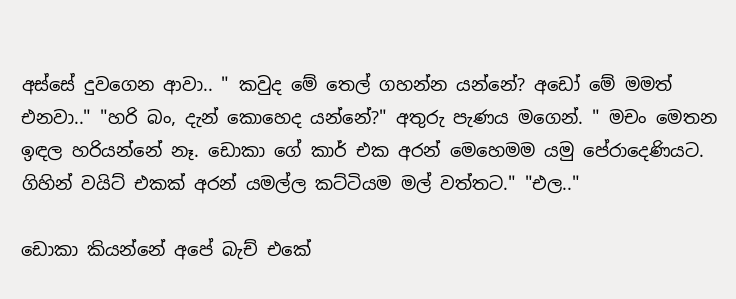අස්සේ දුවගෙන ආවා.. " කවුද මේ තෙල් ගහන්න යන්නේ? අඩෝ මේ මමත් එනවා.." "හරි බං, දැන් කොහෙද යන්නේ?" අතුරු පැණය මගෙන්. " මචං මෙතන ඉඳල හරියන්නේ නෑ. ඩොකා ගේ කාර් එක අරන් මෙහෙමම යමු පේරාදෙණියට. ගිහින් වයිට් එකක් අරන් යමල්ල කට්ටියම මල් වත්තට." "එල.."

ඩොකා කියන්නේ අපේ බැච් එකේ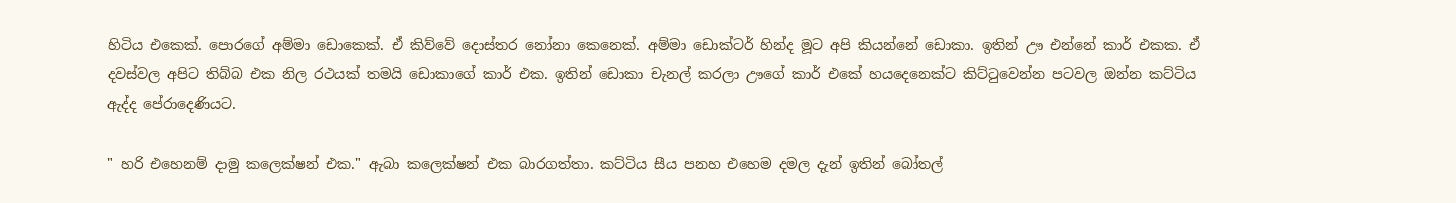හිටිය එකෙක්. පොරගේ අම්මා ඩොකෙක්. ඒ කිව්වේ දොස්තර නෝනා කෙනෙක්. අම්මා ඩොක්ටර් හින්ද මූට අපි කියන්නේ ඩොකා. ඉතින් ඌ එන්නේ කාර් එකක. ඒ දවස්වල අපිට තිබ්බ එක නිල රථයක් තමයි ඩොකාගේ කාර් එක. ඉතින් ඩොකා චැනල් කරලා ඌගේ කාර් එකේ හයදෙනෙක්ට කිට්ටුවෙන්න පටවල ඔන්න කට්ටිය ඇද්ද පේරාදෙණියට.

" හරි එහෙනම් දාමු කලෙක්ෂන් එක." ඇබා කලෙක්ෂන් එක බාරගත්තා. කට්ටිය සීය පනහ එහෙම දමල දැන් ඉතින් බෝතල්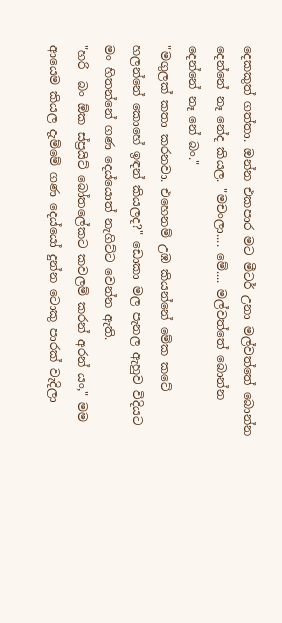දෙකකුත් ගත්තා. ඔන්න එකපාර මට මීටර් උනා මල්වත්තේ බොන්න දෙන්නේ නෑ නේද කියල. "මචංලා.... මේ.... මල්වත්තේ බොන්න දෙන්නේ නෑ නේ බං."
"මගුලක් කතා කරනවා. එහෙනම් උඹ කියන්නේ මේක කටේ හලන්නේ කොහේ ඉඳන් කියලද?" ඩොකා මල පැනල ඇහුව විදියට මං හිතන්නේ ගණ දෙය්යොත් නැගිට්ට වෙන්න ඇති.
"හරි  බං ඕක ස්ප්‍රයිට් බෝතලේකට කවලම් කරන් අරන් යං," මම ආයෙම කියල දැම්මේ ගණ දෙය්යෝ දුන්න ටොකු පාරක් වැදිලා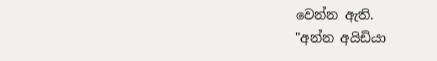වෙන්න ඇති.
"අන්න අයිඩියා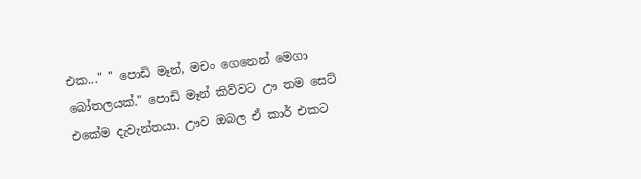එක..." " පොඩි මෑන්, මචං ගෙනෙන් මෙගා බෝතලයක්." පොඩි මෑන් කිව්වට ඌ තම සෙට් එකේම දැවැන්තයා. ඌව ඔබල ඒ කාර් එකට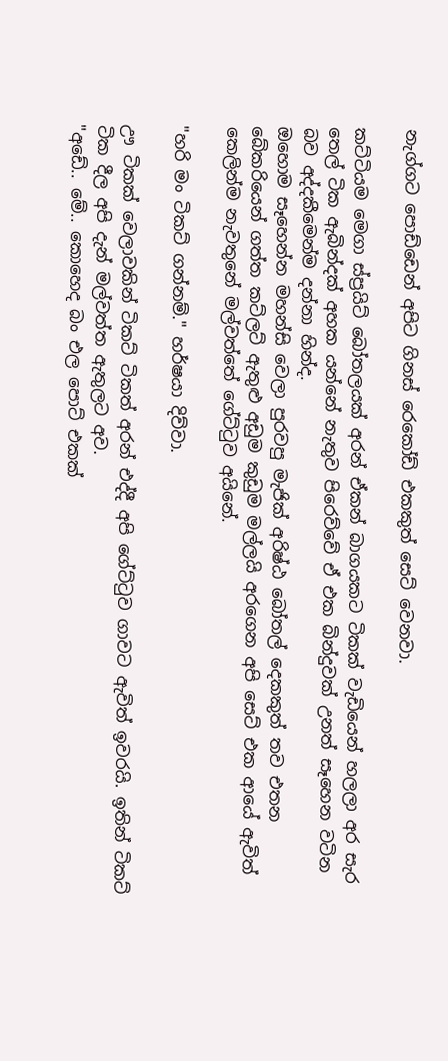නැග්ගට පොඩ්ඩෙන් අපිට ගිනස් රෙකෝඩ් එකකුත් සෙට් වෙනවා.

කට්ටියම මෙගා ස්ප්‍රයිට් බෝතලයක් අරන් ඒකන් බාගයකට ටිකක් වැඩියෙන් හලලා අර සැර තෙල් ටික ඇබින්දක් අහක යන්නේ නැතුව පිරෙව්වේ ඒ එක බින්දුවක් උනත් සෑහෙන වටින බව අද්දකීමෙන්ම දන්නා හින්ද.
ඔහොම සෑහෙන්න මහන්සි වෙලා පුරවපු මැජික් අරිෂ්ඨ බෝතල් දෙකකුත් තව එතන බේකරියෙන් ගත්ත කට්ලට් ඇතුළු අඩුම කුඩුම මල්ලයි අරගෙන අපි සෙට් එක ආයේ ඇවිත් කෙලින්ම නැවතුනේ මල්වත්තේ ගේට්ටුව අයිනේ.

"හරි මං ටිකට් ගන්නම්." හර්ෂයා දිව්වා.

ඌ ටිකක් වෙලාවකින් ටිකට් ටිකත් අරන් එද්දී අපි ගේට්ටුව ගාවට ඇවිත් ඉවරයි. ඉතින් ටිකට් ටික දීල අපි දැන් මල්වත්ත ඇතුලට අව.
"අඩේ.. මේ.. කොහෙද බං එල පොට් එකක්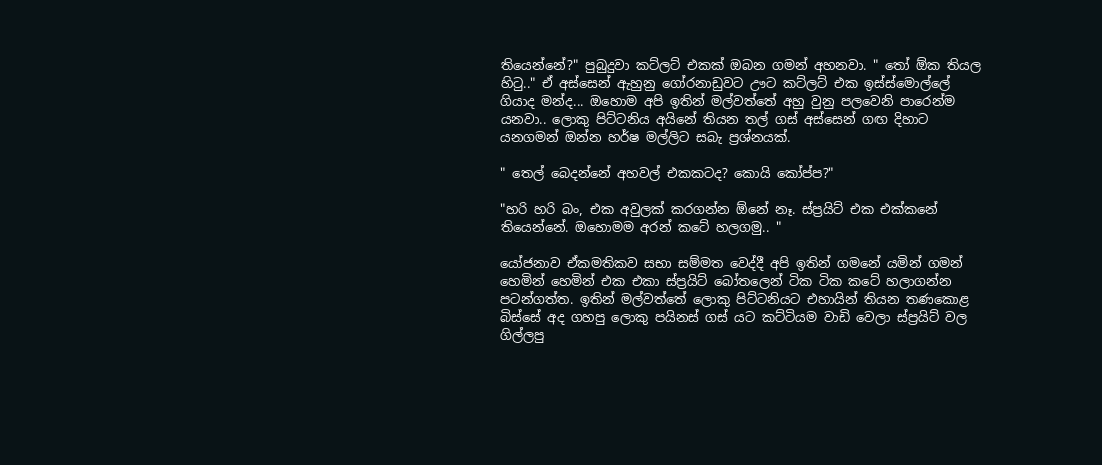තියෙන්නේ?" පුබුදුවා කට්ලට් එකක් ඔබන ගමන් අහනවා. " තෝ ඕක තියල හිටු.." ඒ අස්සෙන් ඇහුනු ගෝරනාඩුවට ඌට කට්ලට් එක ඉස්ස්මොල්ලේ ගියාද මන්ද... ඔහොම අපි ඉතින් මල්වත්තේ අහු වුනු පලවෙනි පාරෙන්ම යනවා.. ලොකු පිට්ටනිය අයිනේ තියන තල් ගස් අස්සෙන් ගඟ දිහාට යනගමන් ඔන්න හර්ෂ මල්ලිට සබැ ප්‍රශ්නයක්.

" තෙල් බෙදන්නේ අහවල් එකකටද? කොයි කෝප්ප?"

"හරි හරි බං, එක අවුලක් කරගන්න ඕනේ නෑ. ස්ප්‍රයිට් එක එක්කනේ තියෙන්නේ. ඔහොමම අරන් කටේ හලගමු.. "

යෝජනාව ඒකමතිකව සභා සම්මත වෙද්දී අපි ඉතින් ගමනේ යමින් ගමන් හෙමින් හෙමින් එක එකා ස්ප්‍රයිට් බෝතලෙන් ටික ටික කටේ හලාගන්න පටන්ගත්ත. ඉතින් මල්වත්තේ ලොකු පිට්ටනියට එහායින් තියන තණකොළ බිස්සේ අද ගහපු ලොකු පයිනස් ගස් යට කට්ටියම වාඩි වෙලා ස්ප්‍රයිට් වල ගිල්ලපු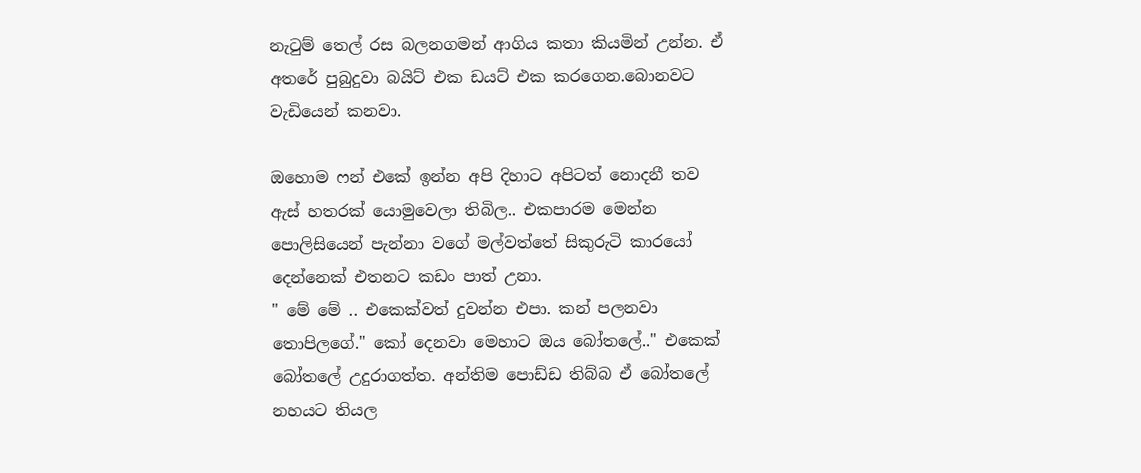නැටුම් තෙල් රස බලනගමන් ආගිය කතා කියමින් උන්න. ඒ අතරේ පුබුදුවා බයිට් එක ඩයට් එක කරගෙන.බොනවට වැඩියෙන් කනවා.

ඔහොම ෆන් එකේ ඉන්න අපි දිහාට අපිටත් නොදනී තව ඇස් හතරක් යොමුවෙලා තිබිල.. එකපාරම මෙන්න පොලිසියෙන් පැන්නා වගේ මල්වත්තේ සිකුරුටි කාරයෝ දෙන්නෙක් එතනට කඩං පාත් උනා.
" මේ මේ .. එකෙක්වත් දුවන්න එපා. කන් පලනවා තොපිලගේ." කෝ දෙනවා මෙහාට ඔය බෝතලේ.." එකෙක් බෝතලේ උදුරාගත්ත. අන්තිම පොඩ්ඩ තිබ්බ ඒ බෝතලේ නහයට තියල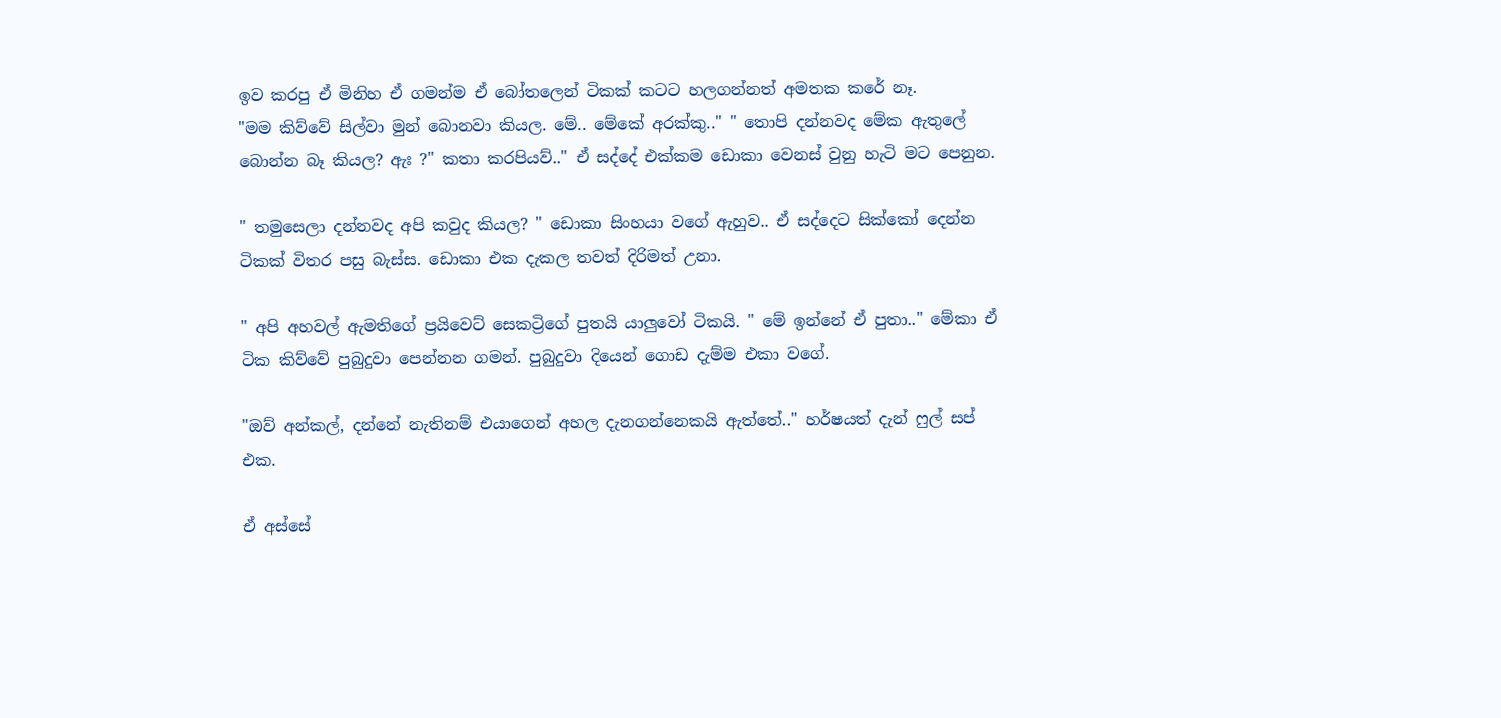ඉව කරපු ඒ මිනිහ ඒ ගමන්ම ඒ බෝතලෙන් ටිකක් කටට හලගන්නත් අමතක කරේ නෑ.
"මම කිව්වේ සිල්වා මුන් බොනවා කියල. මේ.. මේකේ අරක්කු.." " තොපි දන්නවද මේක ඇතුලේ බොන්න බෑ කියල? ඇඃ ?" කතා කරපියව්.." ඒ සද්දේ එක්කම ඩොකා වෙනස් වුනු හැටි මට පෙනුන.

" තමුසෙලා දන්නවද අපි කවුද කියල? " ඩොකා සිංහයා වගේ ඇහුව.. ඒ සද්දෙට සික්කෝ දෙන්න ටිකක් විතර පසු බැස්ස. ඩොකා එක දැකල තවත් දිරිමත් උනා.

" අපි අහවල් ඇමතිගේ ප්‍රයිවෙට් සෙකට්‍රිගේ පුතයි යාලුවෝ ටිකයි. " මේ ඉන්නේ ඒ පුතා.." මේකා ඒ ටික කිව්වේ පුබුදුවා පෙන්නන ගමන්. පුබුදුවා දියෙන් ගොඩ දැම්ම එකා වගේ.

"ඔව් අන්කල්, දන්නේ නැතිනම් එයාගෙන් අහල දැනගන්නෙකයි ඇත්තේ.." හර්ෂයත් දැන් ෆුල් සප් එක.

ඒ අස්සේ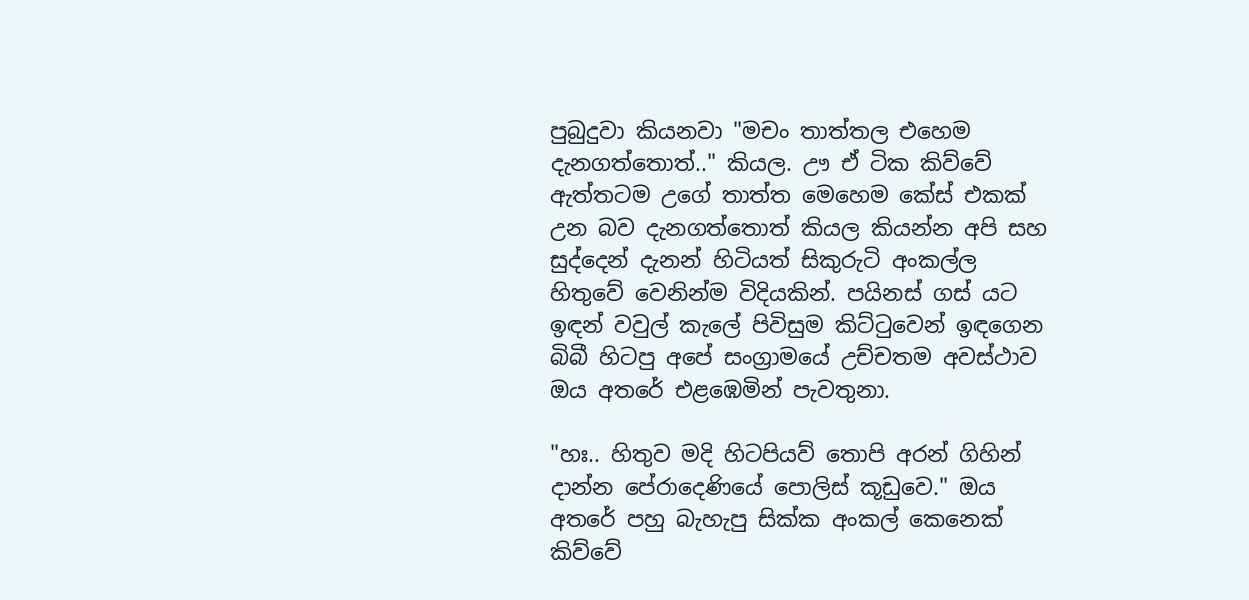පුබුදුවා කියනවා "මචං තාත්තල එහෙම දැනගත්තොත්.." කියල. ඌ ඒ ටික කිව්වේ ඇත්තටම උගේ තාත්ත මෙහෙම කේස් එකක් උන බව දැනගත්තොත් කියල කියන්න අපි සහ සුද්දෙන් දැනන් හිටියත් සිකුරුටි අංකල්ල හිතුවේ වෙනින්ම විදියකින්. පයිනස් ගස් යට ඉඳන් වවුල් කැලේ පිවිසුම කිට්ටුවෙන් ඉඳගෙන බිබී හිටපු අපේ සංග්‍රාමයේ උච්චතම අවස්ථාව ඔය අතරේ එළඹෙමින් පැවතුනා.

"හඃ.. හිතුව මදි හිටපියව් තොපි අරන් ගිහින් දාන්න පේරාදෙණියේ පොලිස් කූඩුවෙ." ඔය අතරේ පහු බැහැපු සික්ක අංකල් කෙනෙක් කිව්වේ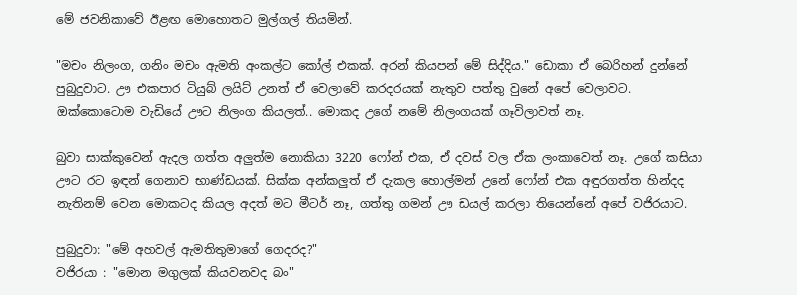මේ ජවනිකාවේ ඊළඟ මොහොතට මුල්ගල් තියමින්.

"මචං නිලංග, ගනිං මචං ඇමති අංකල්ට කෝල් එකක්. අරන් කියපන් මේ සිද්දිය." ඩොකා ඒ බෙරිහන් දුන්නේ පුබුදුවාට. ඌ එකපාර ටියුබ් ලයිට් උනත් ඒ වෙලාවේ කරදරයක් නැතුව පත්තු වුනේ අපේ වෙලාවට. ඔක්කොටොම වැඩියේ ඌට නිලංග කියලත්.. මොකද උගේ නමේ නිලංගයක් ගෑවිලාවත් නෑ.

බුවා සාක්කුවෙන් ඇදල ගත්ත අලුත්ම නොකියා 3220 ෆෝන් එක, ඒ දවස් වල ඒක ලංකාවෙත් නෑ. උගේ කසියා ඌට රට ඉඳන් ගෙනාව භාණ්ඩයක්. සික්ක අන්කලුත් ඒ දැකල හොල්මන් උනේ ෆෝන් එක අඳුරගත්ත හින්දද නැතිනම් වෙන මොකටද කියල අදත් මට මීටර් නෑ, ගත්තු ගමන් ඌ ඩයල් කරලා තියෙන්නේ අපේ වජිරයාට.

පුබුදුවා: "මේ අහවල් ඇමතිතුමාගේ ගෙදරද?"
වජිරයා : "මොන මගුලක් කියවනවද බං"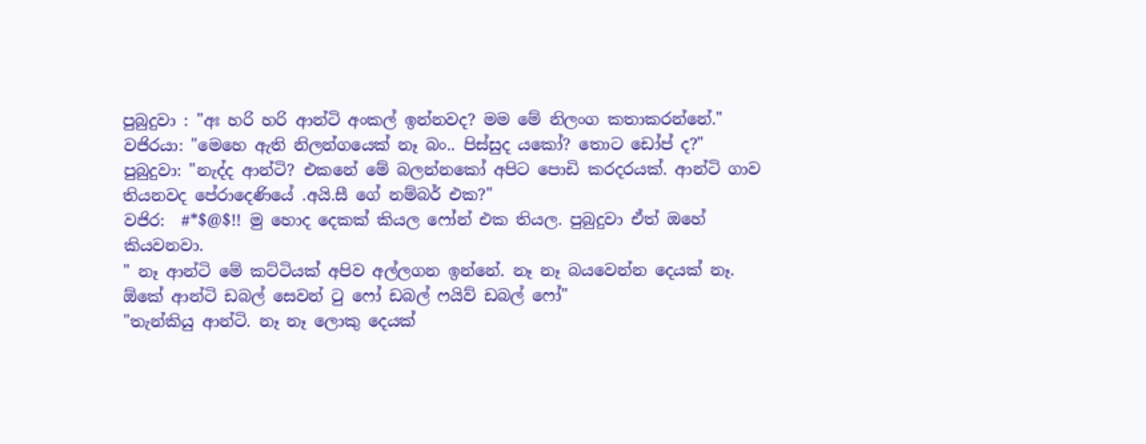පුබුදුවා : "අඃ හරි හරි ආන්ටි අංකල් ඉන්නවද? මම මේ නිලංග කතාකරන්නේ."
වජිරයා: "මෙහෙ ඇති නිලන්ගයෙක් නෑ බං.. පිස්සුද යකෝ? තොට ඩෝප් ද?"
පුබුදුවා: "නැද්ද ආන්ටි? එකනේ මේ බලන්නකෝ අපිට පොඩි කරදරයක්. ආන්ටි ගාව තියනවද පේරාදෙණියේ .අයි.සී ගේ නම්බර් එක?"
වජිර:  #*$@$!! මු හොද දෙකක් කියල ෆෝන් එක තියල. පුබුදුවා ඒත් ඔහේ කියවනවා.
" නෑ ආන්ටි මේ කට්ටියක් අපිව අල්ලගන ඉන්නේ. නෑ නෑ බයවෙන්න දෙයක් නෑ. ඕකේ ආන්ටි ඩබල් සෙවන් ටු ෆෝ ඩබල් ෆයිව් ඩබල් ෆෝ"
"තැන්කියු ආන්ටි. නෑ නෑ ලොකු දෙයක්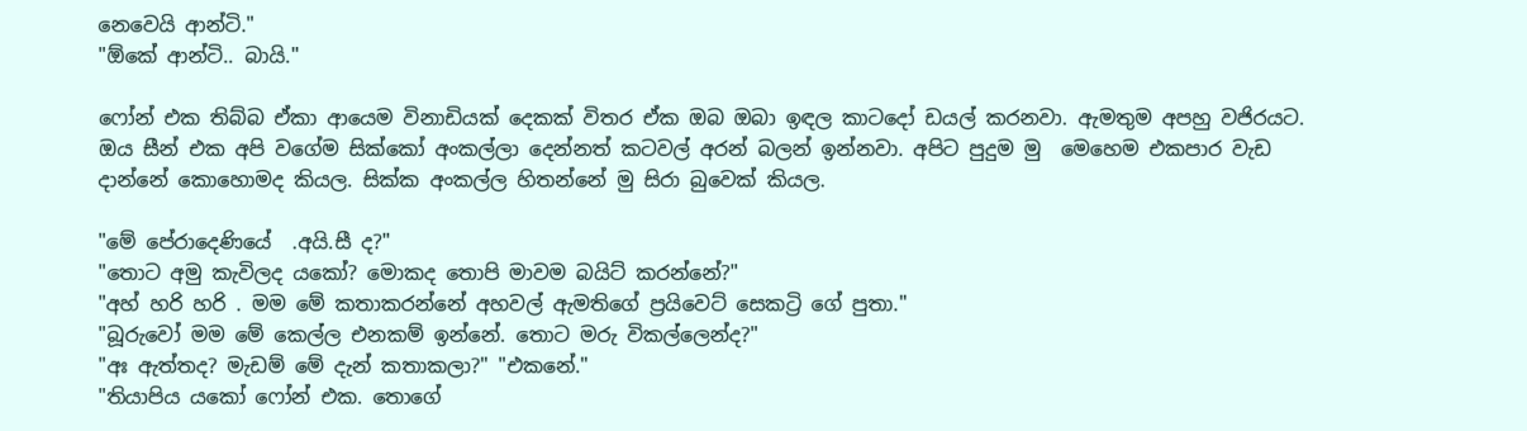නෙවෙයි ආන්ටි."
"ඕකේ ආන්ටි.. බායි."

ෆෝන් එක තිබ්බ ඒකා ආයෙම විනාඩියක් දෙකක් විතර ඒක ඔබ ඔබා ඉඳල කාටදෝ ඩයල් කරනවා. ඇමතුම අපහු වජිරයට. ඔය සීන් එක අපි වගේම සික්කෝ අංකල්ලා දෙන්නත් කටවල් අරන් බලන් ඉන්නවා. අපිට පුදුම මු  මෙහෙම එකපාර වැඩ දාන්නේ කොහොමද කියල. සික්ක අංකල්ල හිතන්නේ මු සිරා බුවෙක් කියල.

"මේ පේරාදෙණියේ  .අයි.සී ද?"
"තොට අමු කැවිලද යකෝ? මොකද තොපි මාවම බයිට් කරන්නේ?"
"අහ් හරි හරි . මම මේ කතාකරන්නේ අහවල් ඇමතිගේ ප්‍රයිවෙට් සෙකට්‍රි ගේ පුතා."
"බූරුවෝ මම මේ කෙල්ල එනකම් ඉන්නේ. තොට මරු විකල්ලෙන්ද?"
"අඃ ඇත්තද? මැඩම් මේ දැන් කතාකලා?" "එකනේ."
"තියාපිය යකෝ ෆෝන් එක. තොගේ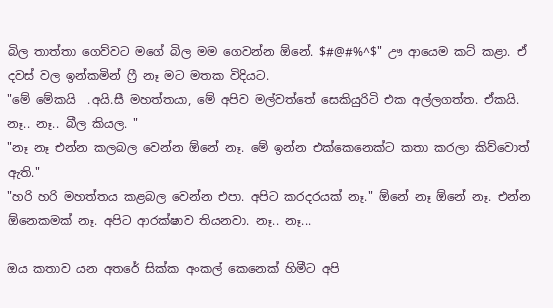බිල තාත්තා ගෙව්වට මගේ බිල මම ගෙවන්න ඕනේ. $#@#%^$" ඌ ආයෙම කට් කළා. ඒ දවස් වල ඉන්කමින් ෆ්‍රී නෑ මට මතක විදියට.
"මේ මේකයි  .අයි.සී මහත්තයා, මේ අපිව මල්වත්තේ සෙකියුරිටි එක අල්ලගත්ත. ඒකයි. නෑ.. නෑ.. බීල කියල. "
"නෑ නෑ එන්න කලබල වෙන්න ඕනේ නෑ. මේ ඉන්න එක්කෙනෙක්ට කතා කරලා කිව්වොත් ඇති."
"හරි හරි මහත්තය කළබල වෙන්න එපා. අපිට කරදරයක් නෑ." ඕනේ නෑ ඕනේ නෑ. එන්න ඕනෙකමක් නෑ. අපිට ආරක්ෂාව තියනවා. නෑ.. නෑ...

ඔය කතාව යන අතරේ සික්ක අංකල් කෙනෙක් හිමීට අපි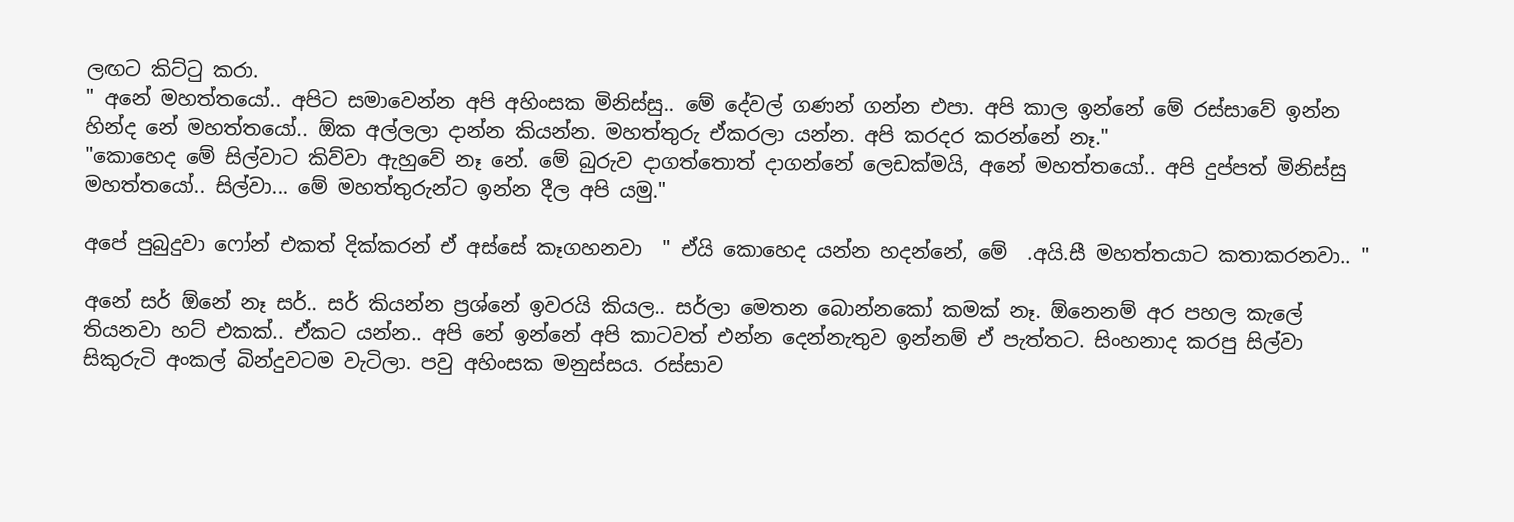ලඟට කිට්ටු කරා.
" අනේ මහත්තයෝ.. අපිට සමාවෙන්න අපි අහිංසක මිනිස්සු.. මේ දේවල් ගණන් ගන්න එපා. අපි කාල ඉන්නේ මේ රස්සාවේ ඉන්න හින්ද නේ මහත්තයෝ.. ඕක අල්ලලා දාන්න කියන්න. මහත්තුරු ඒකරලා යන්න. අපි කරදර කරන්නේ නෑ."
"කොහෙද මේ සිල්වාට කිව්වා ඇහුවේ නෑ නේ. මේ බුරුව දාගත්තොත් දාගන්නේ ලෙඩක්මයි, අනේ මහත්තයෝ.. අපි දුප්පත් මිනිස්සු මහත්තයෝ.. සිල්වා... මේ මහත්තුරුන්ට ඉන්න දීල අපි යමු."

අපේ පුබුදුවා ෆෝන් එකත් දික්කරන් ඒ අස්සේ කෑගහනවා  " ඒයි කොහෙද යන්න හදන්නේ, මේ  .අයි.සී මහත්තයාට කතාකරනවා.. "

අනේ සර් ඕනේ නෑ සර්.. සර් කියන්න ප්‍රශ්නේ ඉවරයි කියල.. සර්ලා මෙතන බොන්නකෝ කමක් නෑ. ඕනෙනම් අර පහල කැලේ තියනවා හට් එකක්.. ඒකට යන්න.. අපි නේ ඉන්නේ අපි කාටවත් එන්න දෙන්නැතුව ඉන්නම් ඒ පැත්තට. සිංහනාද කරපු සිල්වා සිකුරුටි අංකල් බින්දුවටම වැටිලා. පවු අහිංසක මනුස්සය. රස්සාව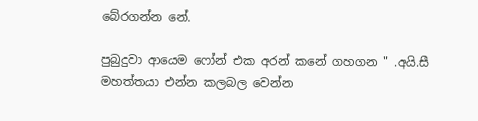බේරගන්න නේ.

පුබුදුවා ආයෙම ෆෝන් එක අරන් කනේ ගහගන " .අයි.සී  මහත්තයා එන්න කලබල වෙන්න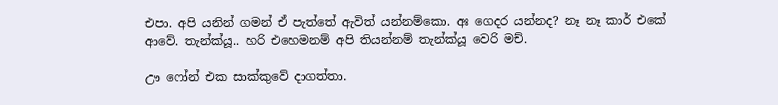එපා. අපි යනින් ගමන් ඒ පැත්තේ ඇවිත් යන්නම්කො. අඃ ගෙදර යන්නද? නෑ නෑ කාර් එකේ ආවේ. තැන්ක්යූ.. හරි එහෙමනම් අපි තියන්නම් තැන්ක්යූ වෙරි මච්.

ඌ ෆෝන් එක සාක්කුවේ දාගත්තා.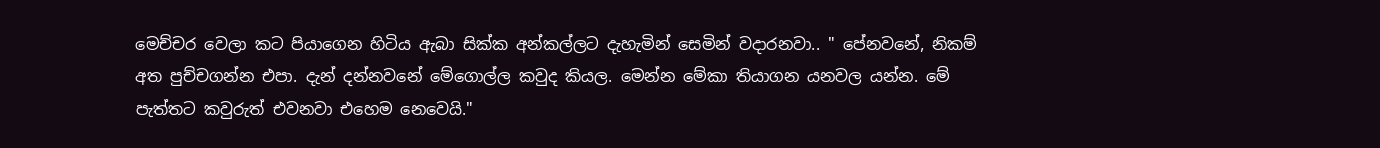මෙච්චර වෙලා කට පියාගෙන හිටිය ඇබා සික්ක අන්කල්ලට දැහැමින් සෙමින් වදාරනවා.. " පේනවනේ, නිකම් අත පුච්චගන්න එපා. දැන් දන්නවනේ මේගොල්ල කවුද කියල. මෙන්න මේකා තියාගන යනවල යන්න. මේ පැත්තට කවුරුත් එවනවා එහෙම නෙවෙයි."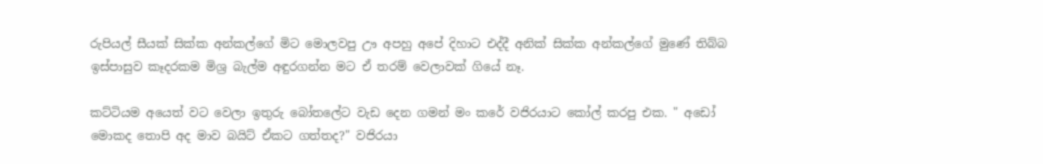රුපියල් සීයක් සික්ක අන්කල්ගේ මිට මොලවපු ඌ අපහු අපේ දිහාට එද්දී අනික් සික්ක අන්කල්ගේ මුණේ තිබ්බ ඉස්පාසුව කෑදරකම මිශ්‍ර බැල්ම අඳුරගන්න මට ඒ තරම් වෙලාවක් ගියේ නෑ.

කට්ටියම අයෙත් වට වෙලා ඉතුරු බෝතලේට වැඩ දෙන ගමන් මං කරේ වජිරයාට කෝල් කරපු එක. " අඩෝ මොකද තොපි අද මාව බයිට් ඒකට ගත්තද?" වජිරයා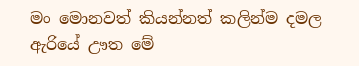මං මොනවත් කියන්නත් කලින්ම දමල ඇරියේ ඌත මේ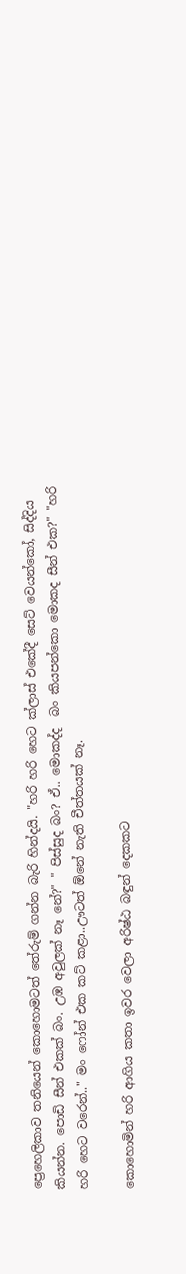ප්‍රෙහෙලිකාව තනියෙන් කොහොමටත් තේරුම් ගන්න බැරි හින්දයි. "හරි හරි හෙට ක්ලාස් එකේදී සෙට් වෙයන්කෝ, සිද්දිය කියන්න. පොඩි සීන් එකක් බං. උඹ අවුලක් නෑ නේ?" " පිස්සුද බං? ඒ.. මොකද්ද  බං කියපන්කො මොකද සීන් එක?" "හරි හරි හෙට වරෙන්.." මං ෆෝන් එක කට් කළා..ඌටත් ඕනේ නැති චීත්තයක් නෑ.

කොහොමින් හරි ආගිය කතා ඉවර වෙලා අරිෂ්ඨ බඳුන් දෙකකට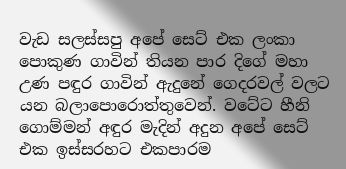වැඩ සලස්සපු අපේ සෙට් එක ලංකා පොකුණ ගාවින් තියන පාර දිගේ මහා උණ පඳුර ගාවින් ඇදුනේ ගෙදරවල් වලට යන බලාපොරොත්තුවෙන්. වටේට හීනි ගොම්මන් අඳුර මැදින් අදුන අපේ සෙට් එක ඉස්සරහට එකපාරම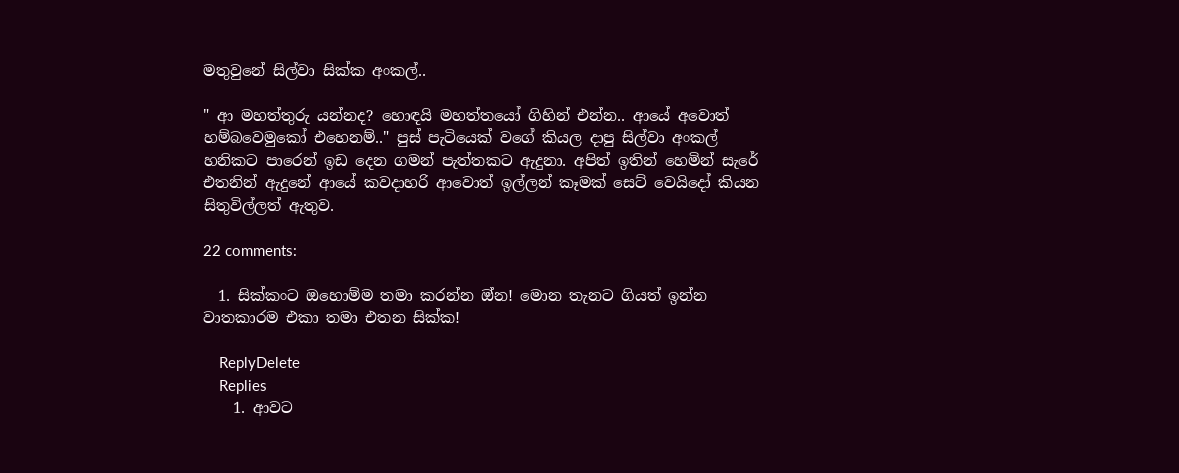මතුවුනේ සිල්වා සික්ක අංකල්..

" ආ මහත්තුරු යන්නද? හොඳයි මහත්තයෝ ගිහින් එන්න.. ආයේ අවොත් හම්බවෙමුකෝ එහෙනම්.." පුස් පැටියෙක් වගේ කියල දාපු සිල්වා අංකල් හනිකට පාරෙන් ඉඩ දෙන ගමන් පැත්තකට ඇදුනා. අපිත් ඉතින් හෙමින් සැරේ එතනින් ඇදුනේ ආයේ කවදාහරි ආවොත් ඉල්ලන් කෑමක් සෙට් වෙයිදෝ කියන සිතුවිල්ලත් ඇතුව.

22 comments:

  1. සික්කංට ඔහොම්ම තමා කරන්න ඔ්න! මොන තැනට ගියත් ඉන්න වාතකාරම එකා තමා එතන සික්ක!

    ReplyDelete
    Replies
    1. ආවට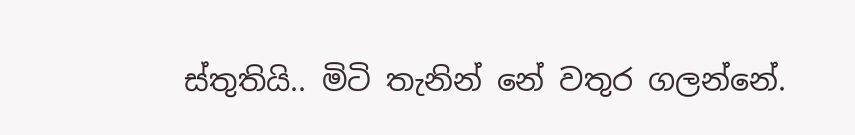ස්තුතියි.. මිටි තැනින් නේ වතුර ගලන්නේ.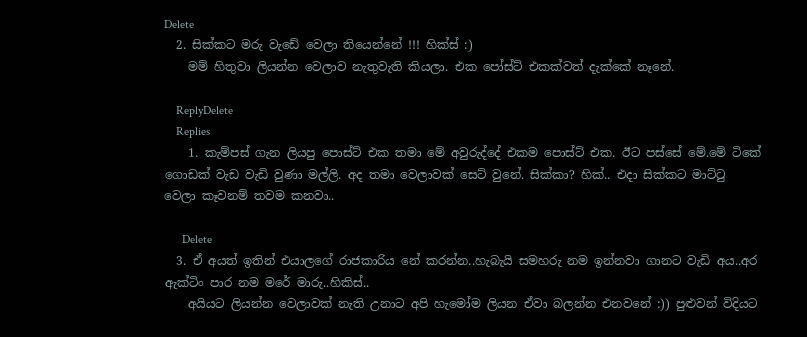Delete
  2. සික්කට මරු වැඩේ වෙලා තියෙන්නේ !!! හික්ස් :)
    මම් හිතුවා ලියන්න වෙලාව නැතුවැති කියලා. එක පෝස්ට් එකක්වත් දැක්කේ නෑනේ.

    ReplyDelete
    Replies
    1. කැම්පස් ගැන ලියපු පොස්ට් එක තමා මේ අවුරුද්දේ එකම පොස්ට් එක. ඊට පස්සේ මේ.මේ ටිකේ ගොඩක් වැඩ වැඩි වුණා මල්ලි. අද තමා වෙලාවක් සෙට් වුනේ. සික්කා? හික්.. එදා සික්කට මාට්ටු වෙලා කෑවනම් තවම කනවා..

      Delete
  3. ඒ අයත් ඉතින් එයාලගේ රාජකාරිය නේ කරන්න..හැබැයි සමහරු නම ඉන්නවා ගානට වැඩි අය..අර ඇක්ටිං පාර නම මරේ මාරු..හිකිස්..
    අයියට ලියන්න වෙලාවක් නැති උනාට අපි හැමෝම ලියන ඒවා බලන්න එනවනේ :)) පුළුවන් විදියට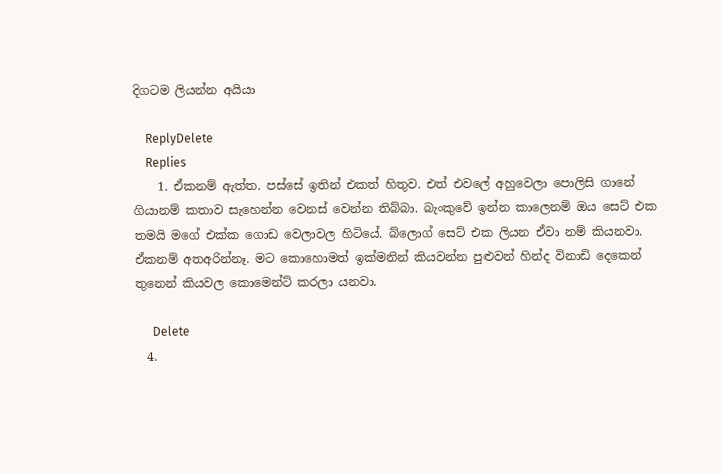දිගටම ලියන්න අයියා

    ReplyDelete
    Replies
    1. ඒකනම් ඇත්ත. පස්සේ ඉතින් එකත් හිතුව. එත් එවලේ අහුවෙලා පොලිසි ගානේ ගියානම් කතාව සැහෙන්න වෙනස් වෙන්න තිබ්බා. බැංකුවේ ඉන්න කාලෙනම් ඔය සෙට් එක තමයි මගේ එක්ක ගොඩ වෙලාවල හිටියේ. බ්ලොග් සෙට් එක ලියන ඒවා නම් කියනවා. ඒකනම් අතඅරින්නෑ. මට කොහොමත් ඉක්මනින් කියවන්න පුළුවන් හින්ද විනාඩි දෙකෙන් තුනෙන් කියවල කොමෙන්ට් කරලා යනවා.

      Delete
  4.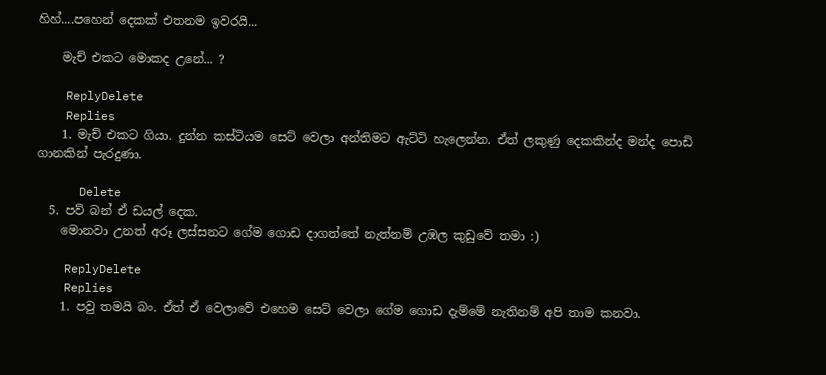හිහ්....පහෙන් දෙකක් එතනම ඉවරයි...

    මැච් එකට මොකද උනේ... ?

    ReplyDelete
    Replies
    1. මැච් එකට ගියා. දුන්න කස්ටියම සෙට් වෙලා අන්තිමට ඇට්ටි හැලෙන්න. ඒත් ලකුණු දෙකකින්ද මන්ද පොඩි ගානකින් පැරදුණා.

      Delete
  5. පව් බන් ඒ ඩයල් දෙක.
    මොනවා උනත් අරූ ලස්සනට ගේම ගොඩ දාගත්තේ නැත්නම් උඹල කුඩුවේ තමා :)

    ReplyDelete
    Replies
    1. පවු තමයි බං. ඒත් ඒ වෙලාවේ එහෙම සෙට් වෙලා ගේම ගොඩ දැම්මේ නැතිනම් අපි තාම කනවා.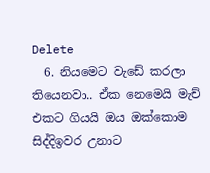Delete
  6. නියමෙට වැඩේ කරලා තියෙනවා.. ඒක නෙමෙයි මැච් එකට ගියයි ඔය ඔක්කොම සිද්දිඉවර උනාට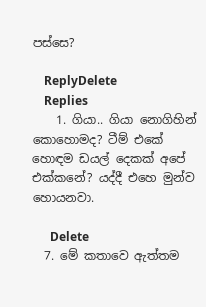පස්සෙ?

    ReplyDelete
    Replies
    1. ගියා.. ගියා නොගිහින් කොහොමද? ටීම් එකේ හොඳම ඩයල් දෙකක් අපේ එක්කනේ? යද්දී එහෙ මුන්ව හොයනවා.

      Delete
  7. මේ කතාවෙ ඇත්තම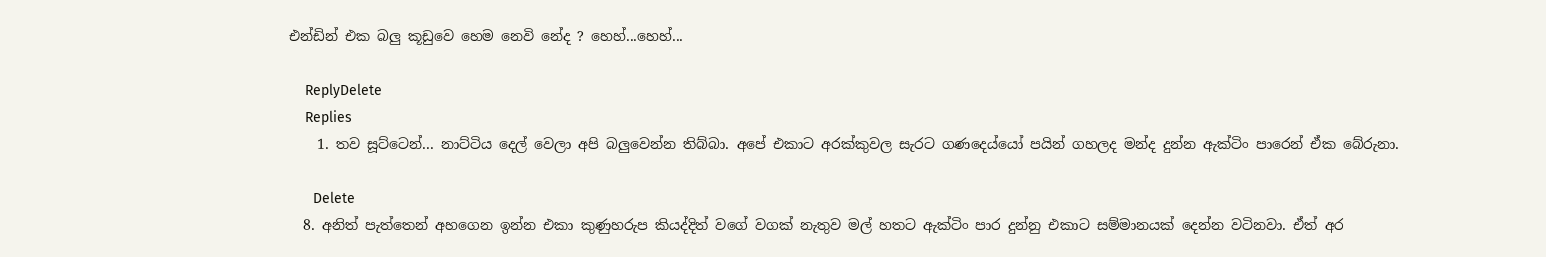එන්ඩින් එක බලු කූඩුවෙ හෙම නෙවි නේද ? හෙහ්...හෙහ්...

    ReplyDelete
    Replies
    1. තව සූට්ටෙන්... නාට්ටිය දෙල් වෙලා අපි බලුවෙන්න තිබ්බා. අපේ එකාට අරක්කුවල සැරට ගණදෙය්යෝ පයින් ගහලද මන්ද දුන්න ඇක්ටිං පාරෙන් ඒක බේරුනා.

      Delete
  8. අනිත් පැත්තෙන් අහගෙන ඉන්න එකා කුණුහරුප කියද්දිත් වගේ වගක් නැතුව මල් හතට ඇක්ටිං පාර දුන්නු එකාට සම්මානයක් දෙන්න වටිනවා. ඒත් අර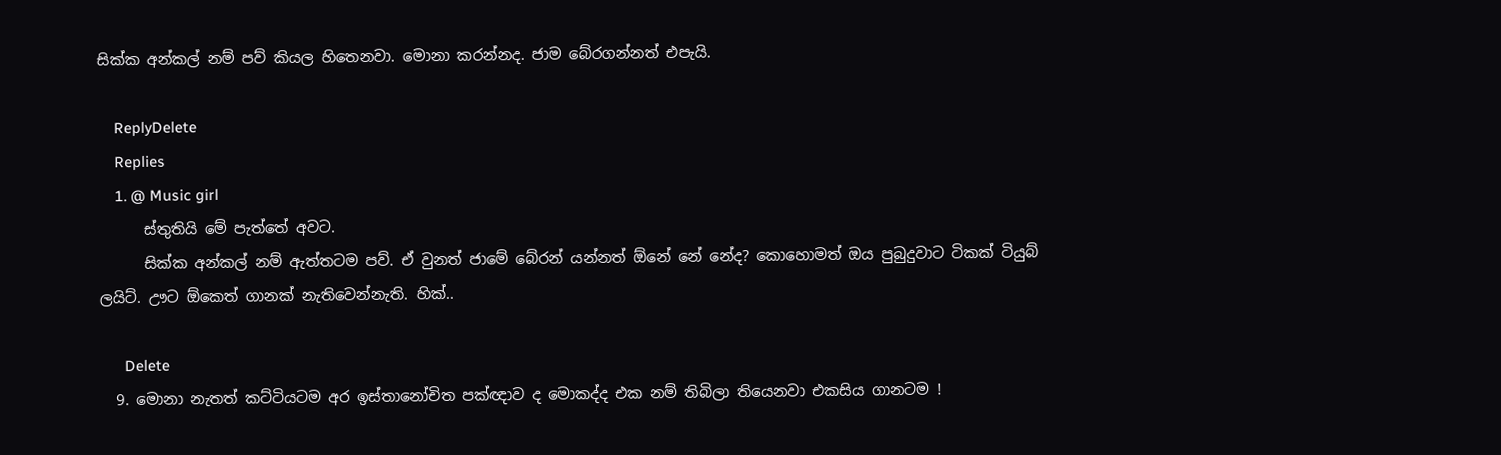සික්ක අන්කල් නම් පව් කියල හිතෙනවා. මොනා කරන්නද. ජාම බේරගන්නත් එපැයි.

    ReplyDelete
    Replies
    1. @ Music girl
      ස්තුතියි මේ පැත්තේ අවට.
      සික්ක අන්කල් නම් ඇත්තටම පව්. ඒ වුනත් ජාමේ බේරන් යන්නත් ඕනේ නේ නේද? කොහොමත් ඔය පුබුදුවාට ටිකක් ටියුබ් ලයිට්. ඌට ඕකෙත් ගානක් නැතිවෙන්නැති. හික්..

      Delete
  9. මොනා නැතත් කට්ටියටම අර ඉස්තානෝචිත පක්ඥාව ද මොකද්ද එක නම් තිබිලා තියෙනවා එකසිය ගානටම !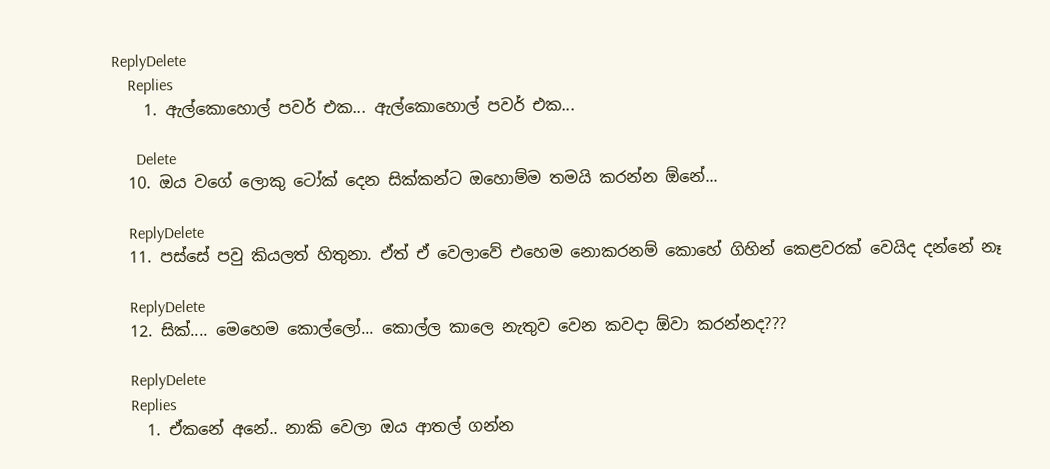ReplyDelete
    Replies
    1. ඇල්කොහොල් පවර් එක... ඇල්කොහොල් පවර් එක...

      Delete
  10. ඔය වගේ ලොකු ටෝක් දෙන සික්කන්ට ඔහොම්ම තමයි කරන්න ඕනේ...

    ReplyDelete
  11. පස්සේ පවු කියලත් හිතුනා. ඒත් ඒ වෙලාවේ එහෙම නොකරනම් කොහේ ගිහින් කෙළවරක් වෙයිද දන්නේ නෑ

    ReplyDelete
  12. සික්.... මෙහෙම කොල්ලෝ... කොල්ල කාලෙ නැතුව වෙන කවදා ඕවා කරන්නද???

    ReplyDelete
    Replies
    1. ඒකනේ අනේ.. නාකි වෙලා ඔය ආතල් ගන්න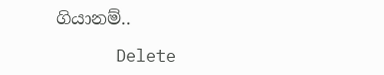ගියානම්..

      Delete